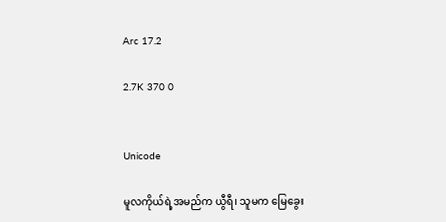Arc 17.2

2.7K 370 0


Unicode

မူလကိုယ်ရဲ့အမည်က ယွီရီ၊ သူမက မြေခွေး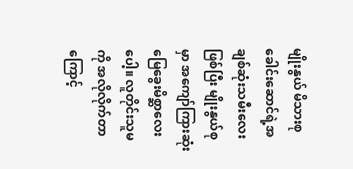မျိုးနွယ် မိသားစုခေါင်းဆောင်ရဲ့အချစ်ဆုံးသမီးလေးဖြစ်ပြီး မျိုးနွယ်စုမှာ အကျော်ကြားဆုံး မြေခွေးမိစ္ဆာလေးပေါ့။ လူတိုင်းသူမကို အလိုလိုက်တာကြောင့်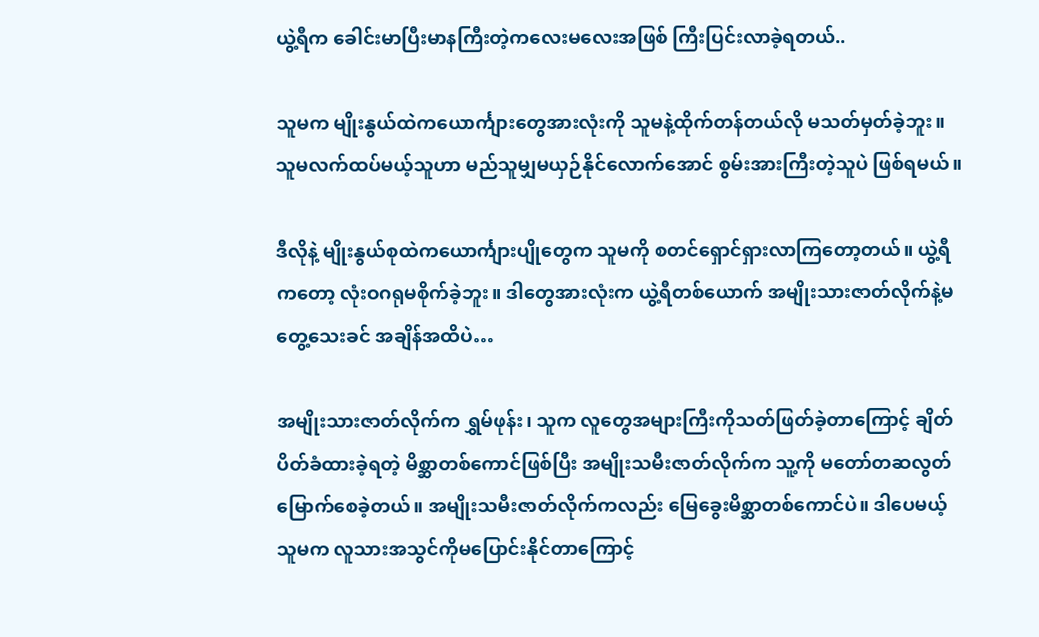ယွဲ့ရီက ခေါင်းမာပြီးမာနကြီးတဲ့ကလေးမလေးအဖြစ် ကြီးပြင်းလာခဲ့ရတယ်..

သူမက မျိုးနွယ်ထဲကယောင်္ကျားတွေအားလုံးကို သူမနဲ့ထိုက်တန်တယ်လို မသတ်မှတ်ခဲ့ဘူး။ သူမလက်ထပ်မယ့်သူဟာ မည်သူမျှမယှဉ်နိုင်လောက်အောင် စွမ်းအားကြီးတဲ့သူပဲ ဖြစ်ရမယ်။

ဒီလိုနဲ့ မျိုးနွယ်စုထဲကယောင်္ကျားပျိုတွေက သူမကို စတင်ရှောင်ရှားလာကြတော့တယ်။ ယွဲ့ရီကတော့ လုံးဝဂရုမစိုက်ခဲ့ဘူး။ ဒါတွေအားလုံးက ယွဲ့ရီတစ်ယောက် အမျိုးသားဇာတ်လိုက်နဲ့မတွေ့သေးခင် အချိန်အထိပဲ…

အမျိုးသားဇာတ်လိုက်က ရွှမ်ဖုန်း၊ သူက လူတွေအများကြီးကိုသတ်ဖြတ်ခဲ့တာကြောင့် ချိတ်ပိတ်ခံထားခဲ့ရတဲ့ မိစ္ဆာတစ်ကောင်ဖြစ်ပြီး အမျိုးသမီးဇာတ်လိုက်က သူ့ကို မတော်တဆလွတ်မြောက်စေခဲ့တယ်။ အမျိုးသမီးဇာတ်လိုက်ကလည်း မြေခွေးမိစ္ဆာတစ်ကောင်ပဲ။ ဒါပေမယ့် သူမက လူသားအသွင်ကိုမပြောင်းနိုင်တာကြောင့်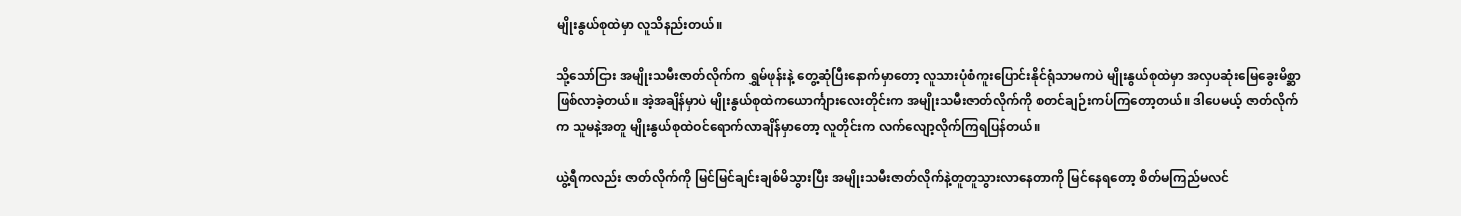မျိုးနွယ်စုထဲမှာ လူသိနည်းတယ်။

သို့သော်ငြား အမျိုးသမီးဇာတ်လိုက်က ရွှမ်ဖုန်းနဲ့ တွေ့ဆုံပြီးနောက်မှာတော့ လူသားပုံစံ‌ကူးပြောင်းနိုင်ရုံသာမကပဲ မျိုးနွယ်စုထဲမှာ အလှပဆုံးမြေခွေးမိစ္ဆာဖြစ်လာခဲ့တယ်။ အဲ့အချိန်မှာပဲ မျိုးနွယ်စုထဲကယောင်္ကျားလေးတိုင်းက အမျိုးသမီးဇာတ်လိုက်ကို စတင်ချဉ်းကပ်ကြတော့တယ်။ ဒါပေမယ့် ဇာတ်လိုက်က သူမနဲ့အတူ မျိုးနွယ်စုထဲဝင်ရောက်လာချိန်မှာတော့ လူတိုင်းက လက်လျော့လိုက်ကြရပြန်တယ်။

ယွဲ့ရီကလည်း ဇာတ်လိုက်ကို မြင်မြင်ချင်းချစ်မိသွားပြီး အမျိုးသမီးဇာတ်လိုက်နဲ့တူတူသွားလာနေတာကို မြင်နေရတော့ စိတ်မကြည်မလင်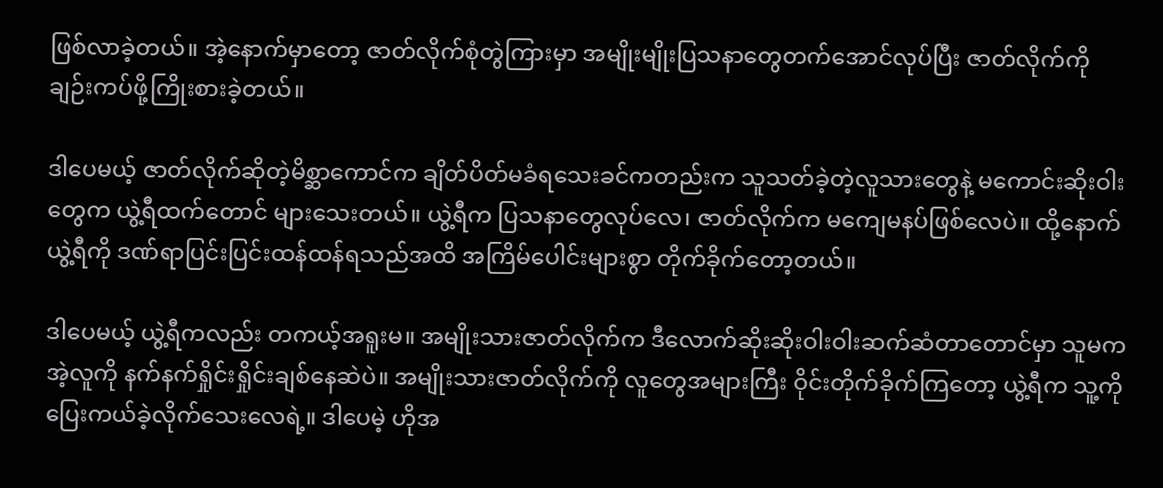ဖြစ်လာခဲ့တယ်။ အဲ့နောက်မှာတော့ ဇာတ်လိုက်စုံတွဲကြားမှာ အမျိုးမျိုးပြသနာတွေတက်အောင်လုပ်ပြီး ဇာတ်လိုက်ကို ချဉ်းကပ်ဖို့ကြိုးစားခဲ့တယ်။

ဒါပေမယ့် ဇာတ်လိုက်ဆိုတဲ့မိစ္ဆာကောင်က ချိတ်ပိတ်မခံရသေးခင်ကတည်းက သူသတ်ခဲ့တဲ့လူသားတွေနဲ့ မကောင်းဆိုးဝါးတွေက ယွဲ့ရီထက်တောင် များသေးတယ်။ ယွဲ့ရီက ပြသနာတွေလုပ်လေ၊ ဇာတ်လိုက်က မကျေမနပ်ဖြစ်လေပဲ။ ထို့နောက် ယွဲ့ရီကို ဒဏ်ရာပြင်းပြင်းထန်ထန်ရသည်အထိ အကြိမ်ပေါင်းများစွာ တိုက်ခိုက်တော့တယ်။

ဒါပေမယ့် ယွဲ့ရီကလည်း တကယ့်အရူးမ။ အမျိုးသားဇာတ်လိုက်က ဒီလောက်ဆိုးဆိုးဝါးဝါးဆက်ဆံတာတောင်မှာ သူမက အဲ့လူကို နက်နက်ရှိုင်းရှိုင်းချစ်နေဆဲပဲ။ အမျိုးသားဇာတ်လိုက်ကို လူတွေအများကြီး ဝိုင်းတိုက်ခိုက်ကြတော့ ယွဲ့ရီက သူ့ကို ပြေးကယ်ခဲ့လိုက်သေးလေရဲ့။ ဒါပေမဲ့ ဟိုအ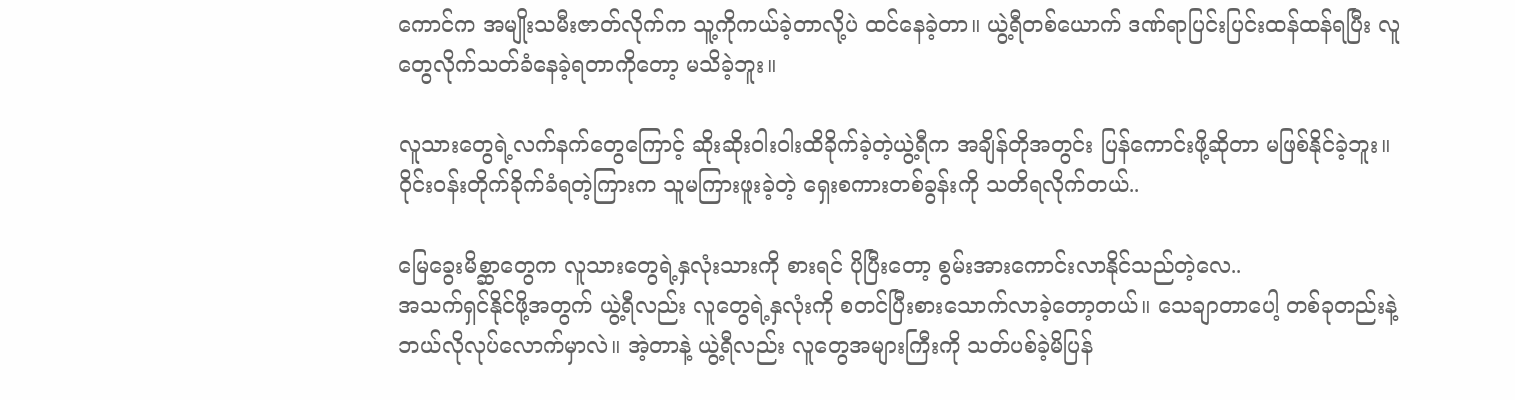ကောင်က အမျိုးသမီးဇာတ်လိုက်က သူ့ကိုကယ်ခဲ့တာလို့ပဲ ထင်နေခဲ့တာ။ ယွဲ့ရီတစ်ယောက် ဒဏ်ရာပြင်းပြင်းထန်ထန်ရပြီး လူတွေလိုက်သတ်ခံနေခဲ့ရတာကိုတော့ မသိခဲ့ဘူး။

လူသားတွေရဲ့လက်နက်တွေကြောင့် ဆိုးဆိုးဝါးဝါးထိခိုက်ခဲ့တဲ့ယွဲ့ရီက အချိန်တိုအတွင်း ပြန်ကောင်းဖို့ဆိုတာ မဖြစ်နိုင်ခဲ့ဘူး။ ဝိုင်းဝန်းတိုက်ခိုက်ခံရတဲ့ကြားက သူမကြားဖူးခဲ့တဲ့ ရှေးစကားတစ်ခွန်းကို သတိရလိုက်တယ်..

မြေခွေးမိစ္ဆာတွေက လူသားတွေရဲ့နှလုံးသားကို စားရင် ပိုပြီး‌တော့ စွမ်းအားကောင်းလာနိုင်သည်တဲ့လေ..
အသက်ရှင်နိုင်ဖို့အတွက် ယွဲ့ရီလည်း လူတွေရဲ့နှလုံးကို စတင်ပြီးစားသောက်လာခဲ့တော့တယ်။ သေချာတာပေါ့ တစ်ခုတည်းနဲ့ ဘယ်လိုလုပ်လောက်မှာလဲ။ အဲ့တာနဲ့ ယွဲ့ရီလည်း လူတွေအများကြီးကို သတ်ပစ်ခဲ့မိပြန်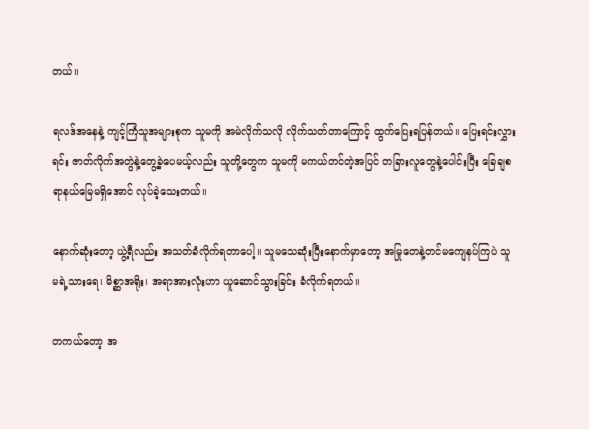တယ်။

ရလဒ်အနေနဲ့ ကျင့်ကြံသူအများစုက သူမကို အမဲလိုက်သလို လိုက်သတ်တာကြောင့် ထွက်ပြေးရပြန်တယ်။ ပြေးရင်းလွှားရင်း ဇာတ်လိုက်အတွဲနဲ့တွေ့ခဲ့ပေမယ့်လည်း သူတို့တွေက သူမကို မကယ်တင်တဲ့အပြင် တခြားလူတွေနဲ့ပေါင်းပြီး ခြေချစရာနယ်မြေမရှိအောင် လုပ်ခဲ့သေးတယ်။

နောက်ဆုံးတော့ ယွဲ့ရီလည်း အသတ်ခံလိုက်ရတာပေါ့။ သူမသေဆုံးပြီးနောက်မှာတော့ အမြုတေနဲ့တင်မကျေနပ်ကြပဲ သူမရဲ့သားရေ၊ မိစ္ဆာအရိုး၊ အရာအားလုံးဟာ ယူဆောင်သွားခြင်း ခံလိုက်ရတယ်။

တကယ်တော့ အ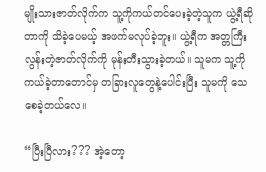မျိုးသားဇာတ်လိုက်က သူ့ကိုကယ်တင်ပေးခဲ့တဲ့သူက ယွဲ့ရီဆိုတာကို သိခဲ့ပေမယ့် အဖက်မလုပ်ခဲ့ဘူး။ ယွဲ့ရီက အတ္တကြီးလွန်းတဲ့ဇာတ်လိုက်ကို မုန်းတီးသွားခဲ့တယ်။ သူမက သူ့ကိုကယ်ခဲ့တာတောင်မှ တခြားလူတွေနဲ့ပေါင်းပြီး သူမကို သေစေခဲ့တယ်လေ။

“ပြီးပြီလား??? အဲ့တော့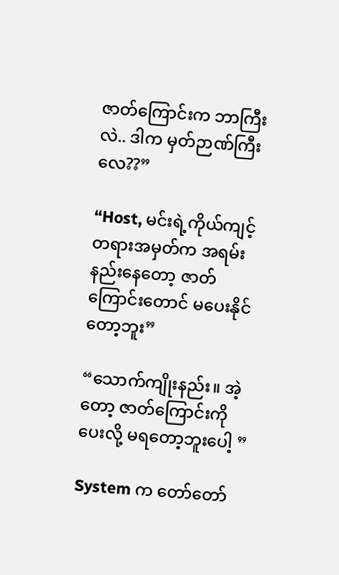ဇာတ်ကြောင်းက ဘာကြီးလဲ.. ဒါက မှတ်ဉာဏ်ကြီးလေ??”

“Host, မင်းရဲ့ကိုယ်ကျင့်တရားအမှတ်က အရမ်းနည်းနေတော့ ဇာတ်ကြောင်းတောင် မပေးနိုင်တော့ဘူး”

“သောက်ကျိုးနည်း။ အဲ့တော့ ဇာတ်ကြောင်းကို ပေးလို့ မရတော့ဘူးပေါ့ ”

System က တော်တော်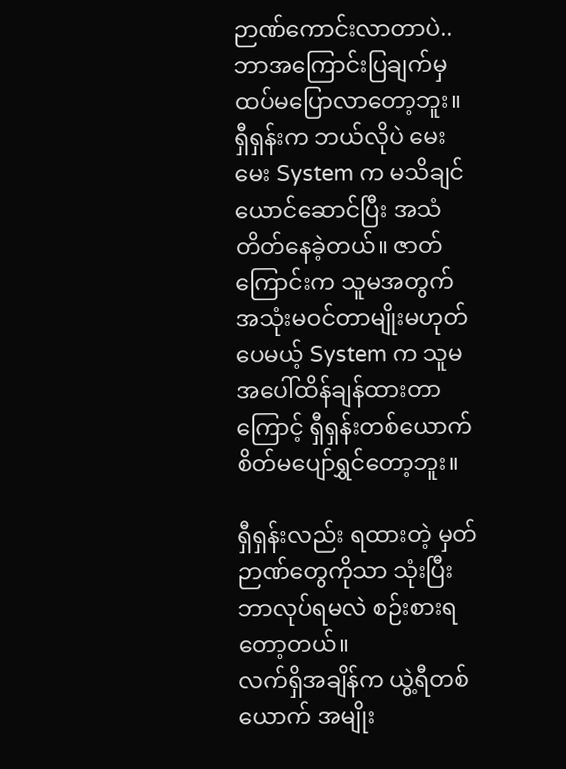ဉာဏ်ကောင်းလာတာပဲ.. ဘာအကြောင်းပြချက်မှ ထပ်မပြောလာတော့ဘူး။ ရှီရှန်းက ဘယ်လိုပဲ မေးမေး System က မသိချင်ယောင်ဆောင်ပြီး အသံတိတ်နေခဲ့တယ်။ ဇာတ်ကြောင်းက သူမအတွက် အသုံးမဝင်တာမျိုးမဟုတ်ပေမယ့် System က သူမအပေါ်ထိန်ချန်ထားတာကြောင့် ရှီရှန်းတစ်ယောက် စိတ်မပျော်ရွှင်တော့ဘူး။

ရှီရှန်းလည်း ရထားတဲ့ မှတ်ဉာဏ်တွေကိုသာ သုံးပြီး ဘာလုပ်ရမလဲ စဉ်းစားရတော့တယ်။
လက်ရှိအချိန်က ယွဲ့ရီတစ်ယောက် အမျိုး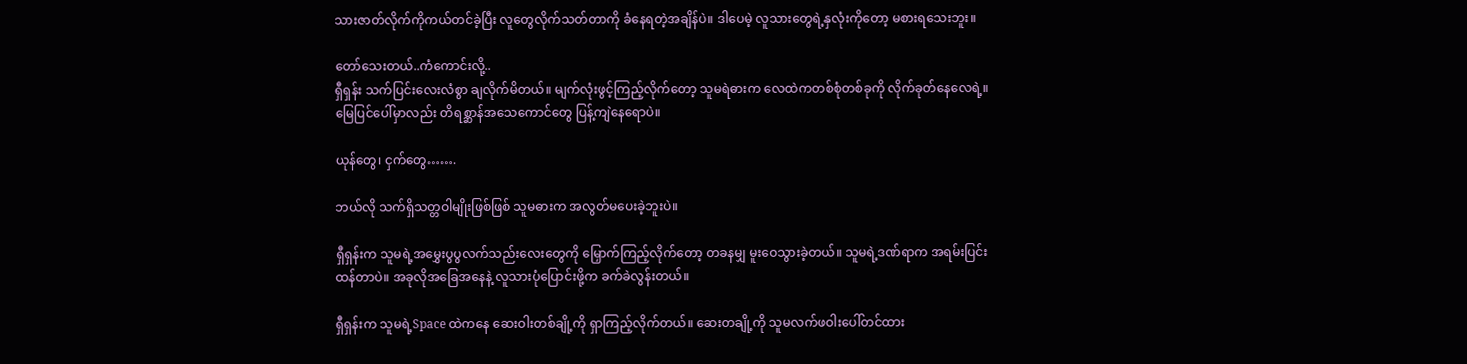သားဇာတ်လိုက်ကိုကယ်တင်ခဲ့ပြီး လူတွေလိုက်သတ်တာကို ခံနေရတဲ့အချိန်ပဲ။ ဒါပေမဲ့ လူသားတွေရဲ့နှလုံးကို‌တော့ မစားရသေးဘူး။

တော်သေးတယ်..ကံကောင်းလို့..
ရှီရှန်း သက်ပြင်းလေးလံစွာ ချလိုက်မိတယ်။ မျက်လုံးဖွင့်ကြည့်လိုက်တော့ သူမရဲဓားက လေထဲကတစ်စုံတစ်ခုကို လိုက်ခုတ်နေလေရဲ့။ မြေပြင်ပေါ်မှာလည်း တိရစ္ဆာန်အသေကောင်တွေ ပြန့်ကျဲနေရောပဲ။

ယုန်တွေ၊ ငှက်တွေ…….

ဘယ်လို သက်ရှိသတ္တဝါမျိုးဖြစ်ဖြစ် သူမဓားက အလွတ်မပေးခဲ့ဘူးပဲ။

ရှီရှန်းက သူမရဲ့အမွှေးပွပွလက်သည်းလေးတွေကို မြှောက်ကြည့်လိုက်တော့ တခနမျှ မူးဝေသွားခဲ့တယ်။ သူမရဲ့ဒဏ်ရာက အရမ်းပြင်းထန်တာပဲ။ အခုလိုအခြေအနေနဲ့ လူသားပုံပြောင်းဖို့က ခက်ခဲလွန်းတယ်။

ရှီရှန်းက သူမရဲ့Space ထဲကနေ ဆေးဝါးတစ်ချို့ကို ရှာကြည့်လိုက်တယ်။ ဆေးတချို့ကို သူမလက်ဖဝါးပေါ်တင်ထား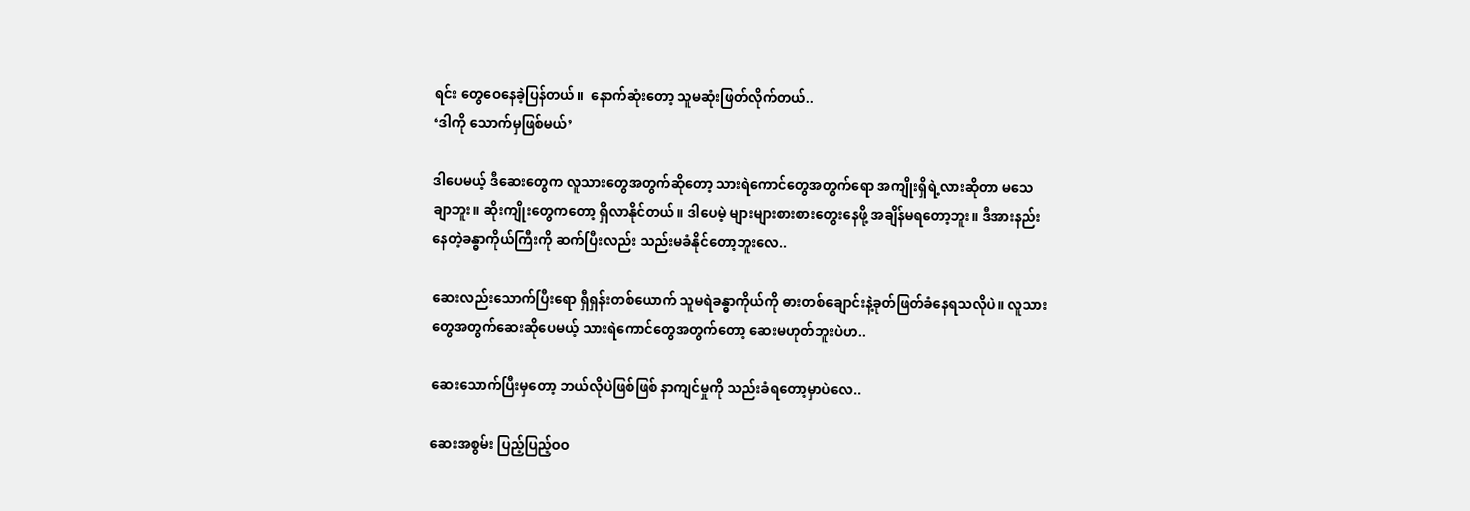ရင်း တွေဝေနေခဲ့ပြန်တယ်။  နောက်ဆုံးတော့ သူမဆုံးဖြတ်လိုက်တယ်..
‘ဒါကို သောက်မှဖြစ်မယ်’

ဒါပေမယ့် ဒီဆေးတွေက လူသားတွေအတွက်ဆိုတော့ သားရဲကောင်တွေအတွက်ရော အကျိုးရှိရဲ့လားဆိုတာ မသေချာဘူး။ ဆိုးကျိုးတွေကတော့ ရှိလာနိုင်တယ်။ ဒါပေမဲ့ များများစားစားတွေးနေဖို့ အချိန်မရတော့ဘူး။ ဒီအားနည်းနေတဲ့ခန္ဓာကိုယ်ကြီးကို ဆက်ပြီးလည်း သည်းမခံနိုင်တော့ဘူးလေ..

ဆေးလည်းသောက်ပြီးရော ရှီရှန်းတစ်ယောက် သူမရဲခန္ဓာကိုယ်ကို ဓားတစ်ချောင်းနဲ့ခုတ်ဖြတ်ခံနေရသလိုပဲ။ လူသားတွေအတွက်ဆေးဆိုပေမယ့် သားရဲကောင်တွေအတွက်တော့ ဆေးမဟုတ်ဘူးပဲဟ..

ဆေးသောက်ပြီးမှတော့ ဘယ်လိုပဲဖြစ်ဖြစ် နာကျင်မှုကို သည်းခံရတော့မှာပဲလေ..

ဆေးအစွမ်း ပြည့်ပြည့်ဝဝ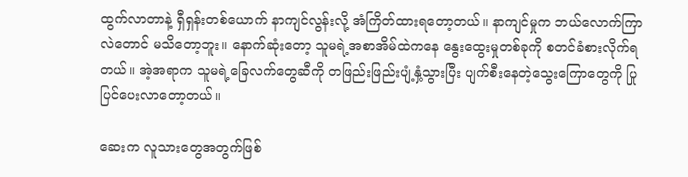ထွက်လာတာနဲ့ ရှီရှန်းတစ်ယောက် နာကျင်လွန်းလို့ အံကြိတ်ထားရတော့တယ်။ နာကျင်မှုက ဘယ်လောက်ကြာလဲတောင် မသိတော့ဘူး။ နောက်ဆုံးတော့ သူမရဲ့အစာအိမ်ထဲကနေ နွေးထွေးမှုတစ်ခုကို စတင်ခံစားလိုက်ရတယ်။ အဲ့အရာက သူမရဲ့ခြေလက်တွေဆီကို တဖြည်းဖြည်းပျံ့နှံ့သွားပြီး ပျက်စီးနေတဲ့သွေးကြောတွေကို ပြုပြင်ပေးလာတော့တယ်။

ဆေးက လူသားတွေအတွက်ဖြစ်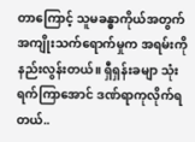တာကြောင့် သူမခန္ဓာကိုယ်အတွက် အကျိုးသက်ရောက်မှုက အရမ်းကိုနည်းလွန်းတယ်။ ရှီရှန်းခမျာ သုံးရက်ကြာအောင် ဒဏ်ရာကုလိုက်ရတယ်..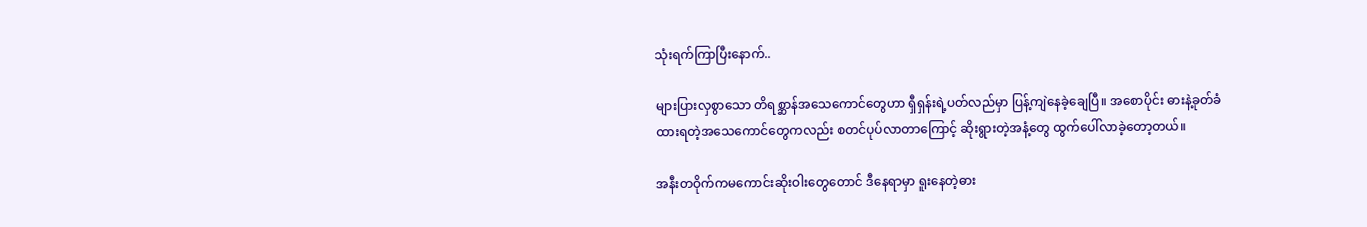သုံးရက်ကြာပြီးနောက်..

များပြားလှစွာသော တိရစ္ဆာန်အသေကောင်တွေဟာ ရှီရှန်းရဲ့ပတ်လည်မှာ ပြန့်ကျဲနေခဲ့ချေပြီ။ အစောပိုင်း ဓားနဲ့ခုတ်ခံထားရတဲ့အသေကောင်တွေကလည်း စတင်ပုပ်လာတာကြောင့် ဆိုးရွားတဲ့အနံ့တွေ ထွက်ပေါ်လာခဲ့တော့တယ်။

အနီးတဝိုက်ကမကောင်းဆိုးဝါးတွေတောင် ဒီနေရာမှာ ရူးနေတဲ့ဓား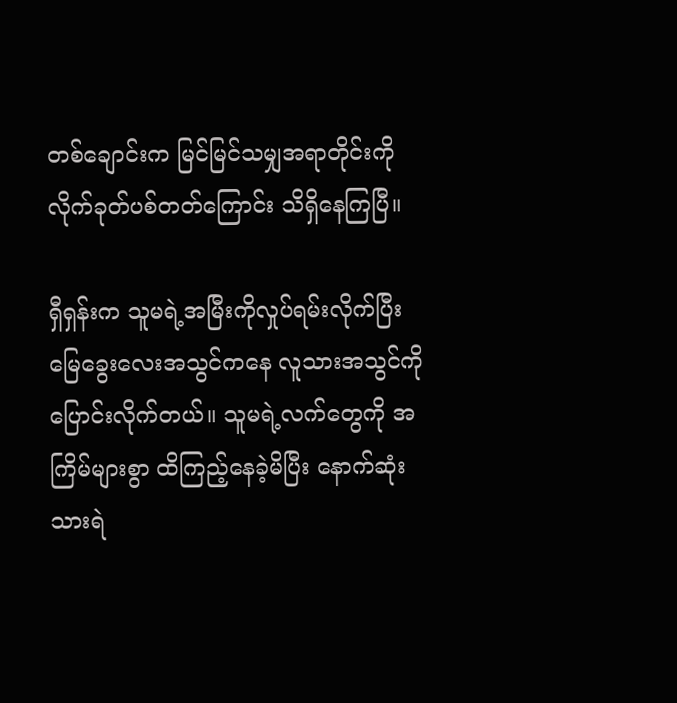တစ်ချောင်းက မြင်မြင်သမျှအရာတိုင်းကို လိုက်ခုတ်ပစ်တတ်ကြောင်း သိရှိနေကြပြီ။

ရှီရှန်းက သူမရဲ့အမြီးကိုလှုပ်ရမ်းလိုက်ပြီး မြေခွေးလေးအသွင်ကနေ လူသားအသွင်ကို ပြောင်းလိုက်တယ်။ သူမရဲ့လက်တွေကို အကြိမ်များစွာ ထိကြည့်နေခဲ့မိပြီး နောက်ဆုံး သားရဲ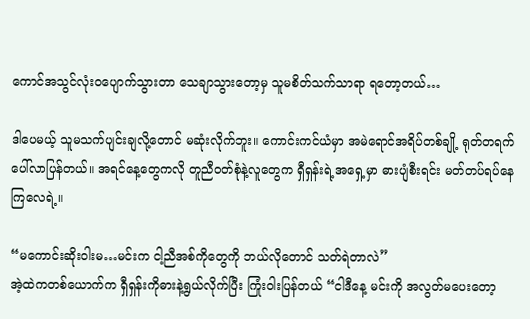ကောင်အသွင်လုံးဝပျောက်သွားတာ သေချာသွားတော့မှ သူမစိတ်သက်သာရာ ရတော့တယ်…

ဒါပေမယ့် သူမသက်ပျင်းချလို့တောင် မဆုံးလိုက်ဘူး။ ကောင်းကင်ယံမှာ အမဲရောင်အရိပ်တစ်ချို့ ရုတ်တရက်ပေါ်လာပြန်တယ်။ အရင်နေ့တွေကလို တူညီဝတ်စုံနဲ့လူတွေက ရှီရှန်းရဲ့အရှေ့မှာ ဓားပျံစီးရင်း မတ်တပ်ရပ်နေကြလေရဲ့။

“မကောင်းဆိုးဝါးမ…မင်းက ငါ့ညီအစ်ကိုတွေကို ဘယ်လိုတောင် သတ်ရဲတာလဲ”
အဲ့ထဲကတစ်ယောက်က ရှီရှန်းကိုဓားနဲ့ရွယ်လိုက်ပြီး ကြုံး၀ါးပြန်တယ် “ငါဒီနေ့ မင်းကို အလွတ်မပေးတော့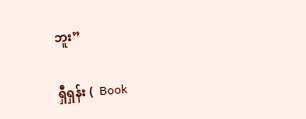ဘူး”

ရှီရှန်း (  Book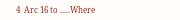4  Arc 16 to .....Where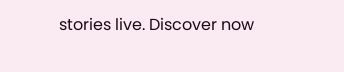stories live. Discover now